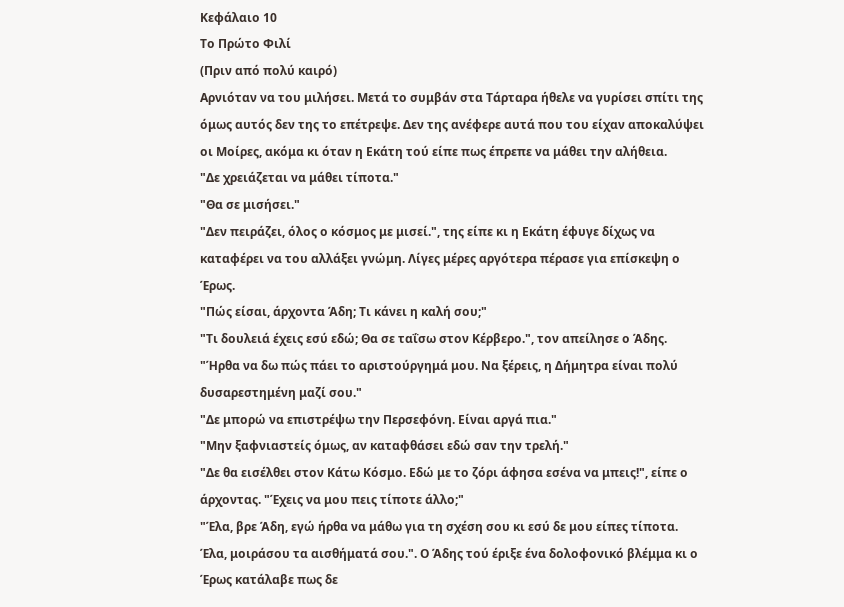Κεφάλαιο 10
Το Πρώτο Φιλί
(Πριν από πολύ καιρό)
Αρνιόταν να του μιλήσει. Μετά το συμβάν στα Τάρταρα ήθελε να γυρίσει σπίτι της όμως αυτός δεν της το επέτρεψε. Δεν της ανέφερε αυτά που του είχαν αποκαλύψει οι Μοίρες, ακόμα κι όταν η Εκάτη τού είπε πως έπρεπε να μάθει την αλήθεια.
"Δε χρειάζεται να μάθει τίποτα."
"Θα σε μισήσει."
"Δεν πειράζει, όλος ο κόσμος με μισεί.", της είπε κι η Εκάτη έφυγε δίχως να καταφέρει να του αλλάξει γνώμη. Λίγες μέρες αργότερα πέρασε για επίσκεψη ο Έρως.
"Πώς είσαι, άρχοντα Άδη; Τι κάνει η καλή σου;"
"Τι δουλειά έχεις εσύ εδώ; Θα σε ταΐσω στον Κέρβερο.", τον απείλησε ο Άδης.
"Ήρθα να δω πώς πάει το αριστούργημά μου. Να ξέρεις, η Δήμητρα είναι πολύ δυσαρεστημένη μαζί σου."
"Δε μπορώ να επιστρέψω την Περσεφόνη. Είναι αργά πια."
"Μην ξαφνιαστείς όμως, αν καταφθάσει εδώ σαν την τρελή."
"Δε θα εισέλθει στον Κάτω Κόσμο. Εδώ με το ζόρι άφησα εσένα να μπεις!", είπε ο άρχοντας. "Έχεις να μου πεις τίποτε άλλο;"
"Έλα, βρε Άδη, εγώ ήρθα να μάθω για τη σχέση σου κι εσύ δε μου είπες τίποτα. Έλα, μοιράσου τα αισθήματά σου.". Ο Άδης τού έριξε ένα δολοφονικό βλέμμα κι ο Έρως κατάλαβε πως δε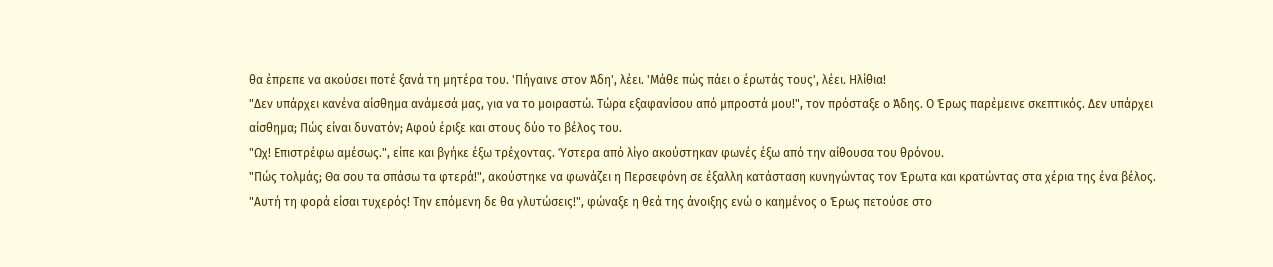θα έπρεπε να ακούσει ποτέ ξανά τη μητέρα του. 'Πήγαινε στον Άδη', λέει. 'Μάθε πώς πάει ο έρωτάς τους', λέει. Ηλίθια!
"Δεν υπάρχει κανένα αίσθημα ανάμεσά μας, για να το μοιραστώ. Τώρα εξαφανίσου από μπροστά μου!", τον πρόσταξε ο Άδης. Ο Έρως παρέμεινε σκεπτικός. Δεν υπάρχει αίσθημα; Πώς είναι δυνατόν; Αφού έριξε και στους δύο το βέλος του.
"Ωχ! Επιστρέφω αμέσως.", είπε και βγήκε έξω τρέχοντας. Ύστερα από λίγο ακούστηκαν φωνές έξω από την αίθουσα του θρόνου.
"Πώς τολμάς; Θα σου τα σπάσω τα φτερά!", ακούστηκε να φωνάζει η Περσεφόνη σε έξαλλη κατάσταση κυνηγώντας τον Έρωτα και κρατώντας στα χέρια της ένα βέλος. "Αυτή τη φορά είσαι τυχερός! Την επόμενη δε θα γλυτώσεις!", φώναξε η θεά της άνοιξης ενώ ο καημένος ο Έρως πετούσε στο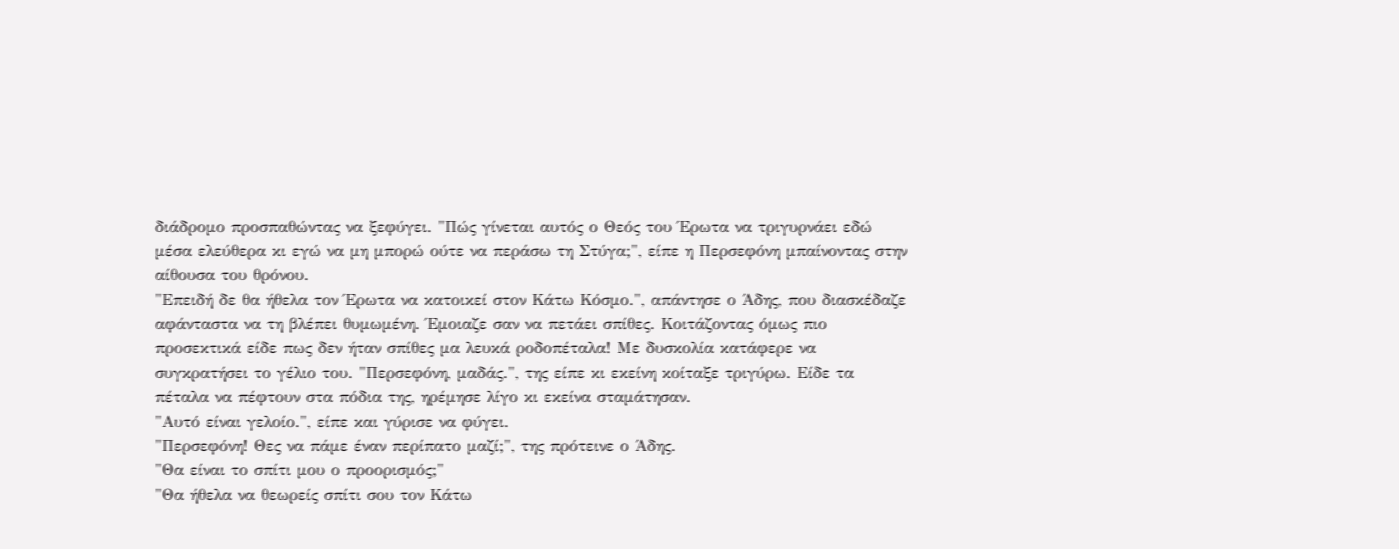διάδρομο προσπαθώντας να ξεφύγει. "Πώς γίνεται αυτός ο Θεός του Έρωτα να τριγυρνάει εδώ μέσα ελεύθερα κι εγώ να μη μπορώ ούτε να περάσω τη Στύγα;", είπε η Περσεφόνη μπαίνοντας στην αίθουσα του θρόνου.
"Επειδή δε θα ήθελα τον Έρωτα να κατοικεί στον Κάτω Κόσμο.", απάντησε ο Άδης, που διασκέδαζε αφάνταστα να τη βλέπει θυμωμένη. Έμοιαζε σαν να πετάει σπίθες. Κοιτάζοντας όμως πιο προσεκτικά είδε πως δεν ήταν σπίθες μα λευκά ροδοπέταλα! Με δυσκολία κατάφερε να συγκρατήσει το γέλιο του. "Περσεφόνη, μαδάς.", της είπε κι εκείνη κοίταξε τριγύρω. Είδε τα πέταλα να πέφτουν στα πόδια της, ηρέμησε λίγο κι εκείνα σταμάτησαν.
"Αυτό είναι γελοίο.", είπε και γύρισε να φύγει.
"Περσεφόνη! Θες να πάμε έναν περίπατο μαζί;", της πρότεινε ο Άδης.
"Θα είναι το σπίτι μου ο προορισμός;"
"Θα ήθελα να θεωρείς σπίτι σου τον Κάτω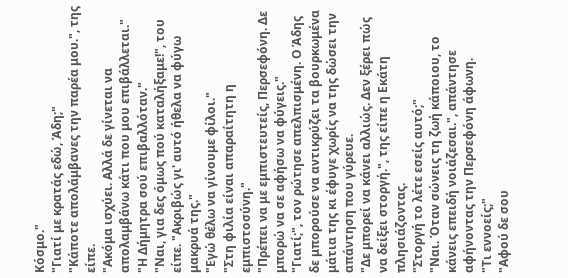Κόσμο."
"Γιατί με κρατάς εδώ, Άδη;"
"Κάποτε απολάμβανες την παρέα μου.", της είπε.
"Ακόμα ισχύει. Αλλά δε γίνεται να απολαμβάνω κάτι που μου επιβάλλεται."
"Η Δήμητρα σού επιβαλλόταν."
"Ναι, για δες όμως πού καταλήξαμε!", του είπε. "Ακριβώς γι' αυτό ήθελα να φύγω μακρυά της."
"Εγώ θέλω να γίνουμε φίλοι."
"Στη φιλία είναι απαραίτητη η εμπιστοσύνη."
"Πρέπει να με εμπιστευτείς, Περσεφόνη. Δε μπορώ να σε αφήσω να φύγεις."
"Γιατί;", τον ρώτησε απελπισμένη. Ο Άδης δε μπορούσε να αντικρύζει τα βουρκωμένα μάτια της κι έφυγε χωρίς να της δώσει την απάντηση που γύρευε.
"Δε μπορεί να κάνει αλλιώς. Δεν ξέρει πώς να δείξει στοργή.", της είπε η Εκάτη πλησιάζοντας.
"Στοργή το λέτε εσείς αυτό;"
"Ναι. Όταν σώνεις τη ζωή κάποιου, το κάνεις επειδή νοιάζεσαι.", απάντησε αφήνοντας την Περσεφόνη άφωνη.
"Τι εννοείς;"
"Αφού δε σου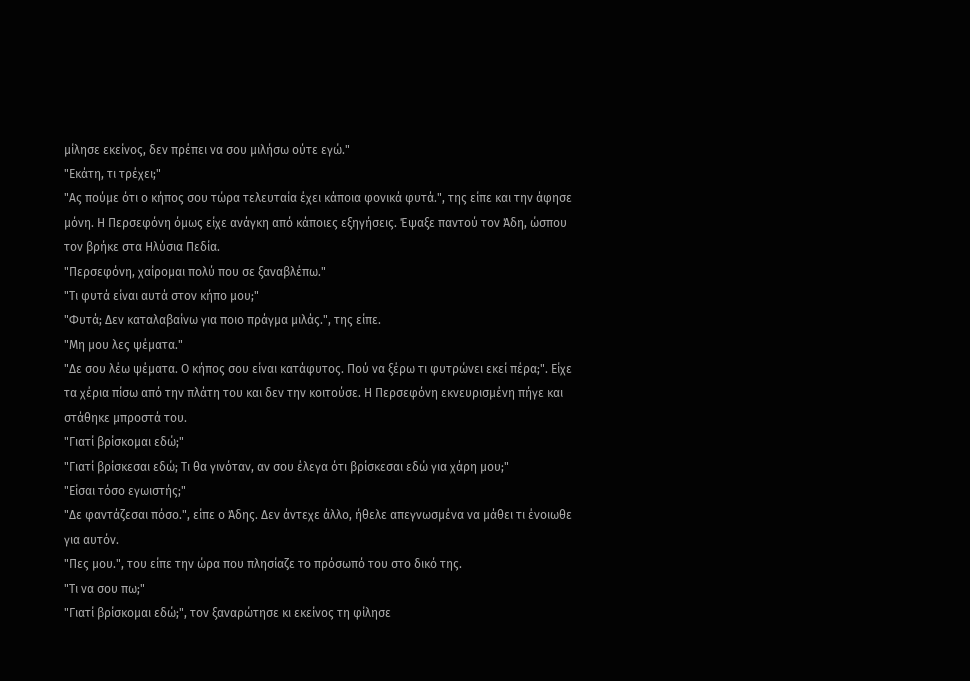μίλησε εκείνος, δεν πρέπει να σου μιλήσω ούτε εγώ."
"Εκάτη, τι τρέχει;"
"Ας πούμε ότι ο κήπος σου τώρα τελευταία έχει κάποια φονικά φυτά.", της είπε και την άφησε μόνη. Η Περσεφόνη όμως είχε ανάγκη από κάποιες εξηγήσεις. Έψαξε παντού τον Άδη, ώσπου τον βρήκε στα Ηλύσια Πεδία.
"Περσεφόνη, χαίρομαι πολύ που σε ξαναβλέπω."
"Τι φυτά είναι αυτά στον κήπο μου;"
"Φυτά; Δεν καταλαβαίνω για ποιο πράγμα μιλάς.", της είπε.
"Μη μου λες ψέματα."
"Δε σου λέω ψέματα. Ο κήπος σου είναι κατάφυτος. Πού να ξέρω τι φυτρώνει εκεί πέρα;". Είχε τα χέρια πίσω από την πλάτη του και δεν την κοιτούσε. Η Περσεφόνη εκνευρισμένη πήγε και στάθηκε μπροστά του.
"Γιατί βρίσκομαι εδώ;"
"Γιατί βρίσκεσαι εδώ; Τι θα γινόταν, αν σου έλεγα ότι βρίσκεσαι εδώ για χάρη μου;"
"Είσαι τόσο εγωιστής;"
"Δε φαντάζεσαι πόσο.", είπε ο Άδης. Δεν άντεχε άλλο, ήθελε απεγνωσμένα να μάθει τι ένοιωθε για αυτόν.
"Πες μου.", του είπε την ώρα που πλησίαζε το πρόσωπό του στο δικό της.
"Τι να σου πω;"
"Γιατί βρίσκομαι εδώ;", τον ξαναρώτησε κι εκείνος τη φίλησε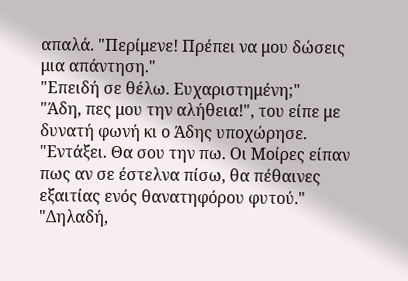απαλά. "Περίμενε! Πρέπει να μου δώσεις μια απάντηση."
"Επειδή σε θέλω. Ευχαριστημένη;"
"Άδη, πες μου την αλήθεια!", του είπε με δυνατή φωνή κι ο Άδης υποχώρησε.
"Εντάξει. Θα σου την πω. Οι Μοίρες είπαν πως αν σε έστελνα πίσω, θα πέθαινες εξαιτίας ενός θανατηφόρου φυτού."
"Δηλαδή,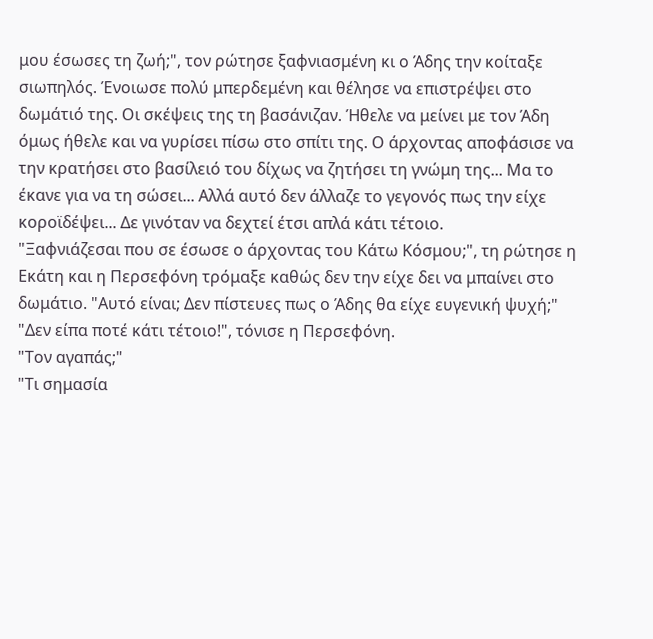μου έσωσες τη ζωή;", τον ρώτησε ξαφνιασμένη κι ο Άδης την κοίταξε σιωπηλός. Ένοιωσε πολύ μπερδεμένη και θέλησε να επιστρέψει στο δωμάτιό της. Οι σκέψεις της τη βασάνιζαν. Ήθελε να μείνει με τον Άδη όμως ήθελε και να γυρίσει πίσω στο σπίτι της. Ο άρχοντας αποφάσισε να την κρατήσει στο βασίλειό του δίχως να ζητήσει τη γνώμη της... Μα το έκανε για να τη σώσει... Αλλά αυτό δεν άλλαζε το γεγονός πως την είχε κοροϊδέψει... Δε γινόταν να δεχτεί έτσι απλά κάτι τέτοιο.
"Ξαφνιάζεσαι που σε έσωσε ο άρχοντας του Κάτω Κόσμου;", τη ρώτησε η Εκάτη και η Περσεφόνη τρόμαξε καθώς δεν την είχε δει να μπαίνει στο δωμάτιο. "Αυτό είναι; Δεν πίστευες πως ο Άδης θα είχε ευγενική ψυχή;"
"Δεν είπα ποτέ κάτι τέτοιο!", τόνισε η Περσεφόνη.
"Τον αγαπάς;"
"Τι σημασία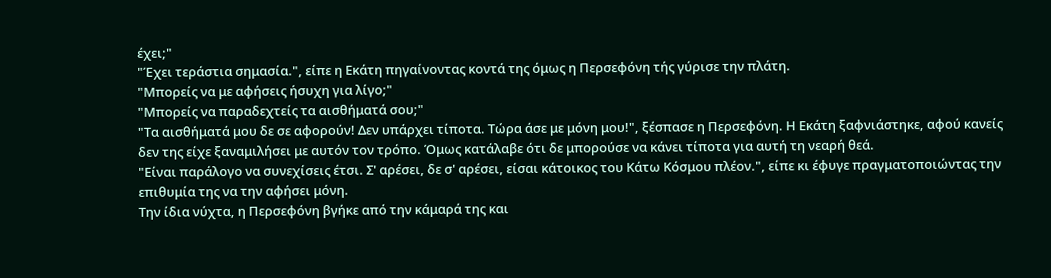έχει;"
"Έχει τεράστια σημασία.", είπε η Εκάτη πηγαίνοντας κοντά της όμως η Περσεφόνη τής γύρισε την πλάτη.
"Μπορείς να με αφήσεις ήσυχη για λίγο;"
"Μπορείς να παραδεχτείς τα αισθήματά σου;"
"Τα αισθήματά μου δε σε αφορούν! Δεν υπάρχει τίποτα. Τώρα άσε με μόνη μου!", ξέσπασε η Περσεφόνη. Η Εκάτη ξαφνιάστηκε, αφού κανείς δεν της είχε ξαναμιλήσει με αυτόν τον τρόπο. Όμως κατάλαβε ότι δε μπορούσε να κάνει τίποτα για αυτή τη νεαρή θεά.
"Είναι παράλογο να συνεχίσεις έτσι. Σ' αρέσει, δε σ' αρέσει, είσαι κάτοικος του Κάτω Κόσμου πλέον.", είπε κι έφυγε πραγματοποιώντας την επιθυμία της να την αφήσει μόνη.
Την ίδια νύχτα, η Περσεφόνη βγήκε από την κάμαρά της και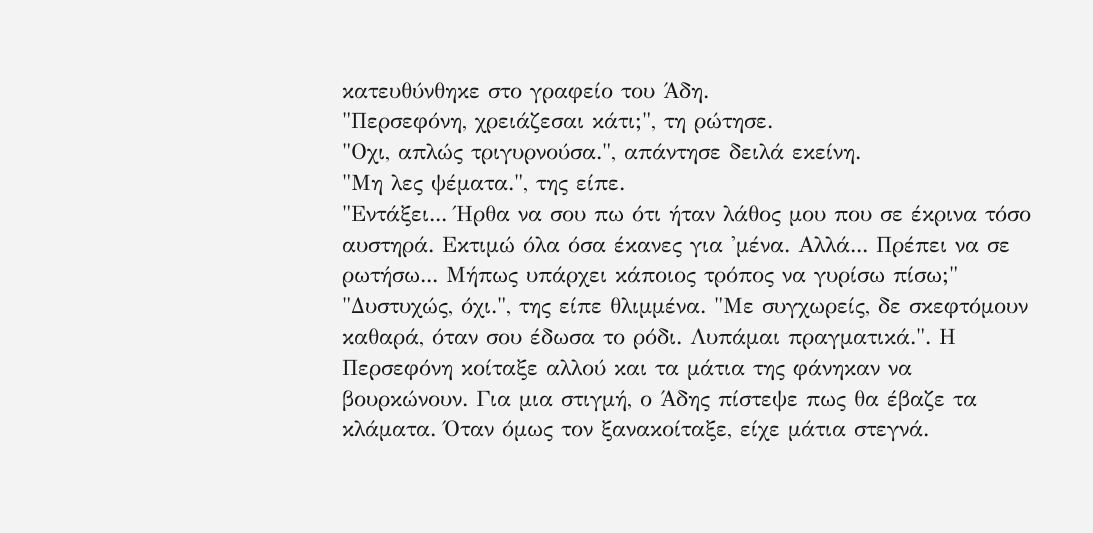κατευθύνθηκε στο γραφείο του Άδη.
"Περσεφόνη, χρειάζεσαι κάτι;", τη ρώτησε.
"Οχι, απλώς τριγυρνούσα.", απάντησε δειλά εκείνη.
"Μη λες ψέματα.", της είπε.
"Εντάξει... Ήρθα να σου πω ότι ήταν λάθος μου που σε έκρινα τόσο αυστηρά. Εκτιμώ όλα όσα έκανες για 'μένα. Αλλά... Πρέπει να σε ρωτήσω... Μήπως υπάρχει κάποιος τρόπος να γυρίσω πίσω;"
"Δυστυχώς, όχι.", της είπε θλιμμένα. "Με συγχωρείς, δε σκεφτόμουν καθαρά, όταν σου έδωσα το ρόδι. Λυπάμαι πραγματικά.". Η Περσεφόνη κοίταξε αλλού και τα μάτια της φάνηκαν να βουρκώνουν. Για μια στιγμή, ο Άδης πίστεψε πως θα έβαζε τα κλάματα. Όταν όμως τον ξανακοίταξε, είχε μάτια στεγνά.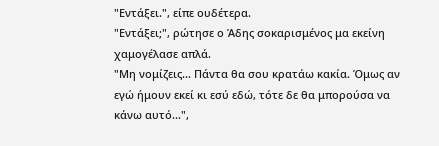"Εντάξει.", είπε ουδέτερα.
"Εντάξει;", ρώτησε ο Άδης σοκαρισμένος μα εκείνη χαμογέλασε απλά.
"Μη νομίζεις... Πάντα θα σου κρατάω κακία. Όμως αν εγώ ήμουν εκεί κι εσύ εδώ, τότε δε θα μπορούσα να κάνω αυτό...",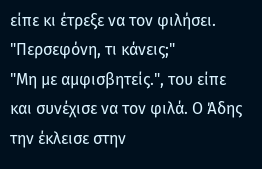είπε κι έτρεξε να τον φιλήσει.
"Περσεφόνη, τι κάνεις;"
"Μη με αμφισβητείς.", του είπε και συνέχισε να τον φιλά. Ο Άδης την έκλεισε στην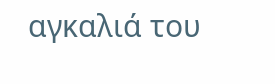αγκαλιά του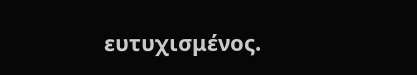ευτυχισμένος.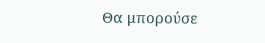Θα μπορούσε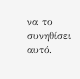να το συνηθίσει αυτό.